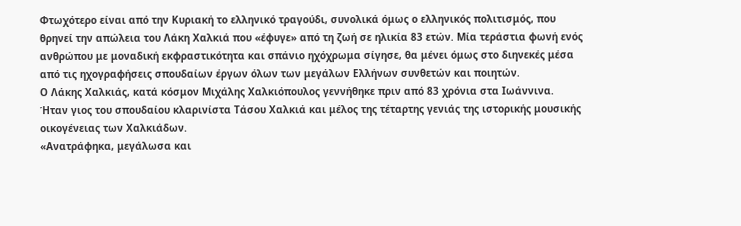Φτωχότερο είναι από την Κυριακή το ελληνικό τραγούδι, συνολικά όμως ο ελληνικός πολιτισμός, που θρηνεί την απώλεια του Λάκη Χαλκιά που «έφυγε» από τη ζωή σε ηλικία 83 ετών. Μία τεράστια φωνή ενός ανθρώπου με μοναδική εκφραστικότητα και σπάνιο ηχόχρωμα σίγησε, θα μένει όμως στο διηνεκές μέσα από τις ηχογραφήσεις σπουδαίων έργων όλων των μεγάλων Ελλήνων συνθετών και ποιητών.
Ο Λάκης Χαλκιάς, κατά κόσμον Μιχάλης Χαλκιόπουλος γεννήθηκε πριν από 83 χρόνια στα Ιωάννινα.
Ήταν γιος του σπουδαίου κλαρινίστα Τάσου Χαλκιά και μέλος της τέταρτης γενιάς της ιστορικής μουσικής οικογένειας των Χαλκιάδων.
«Ανατράφηκα, μεγάλωσα και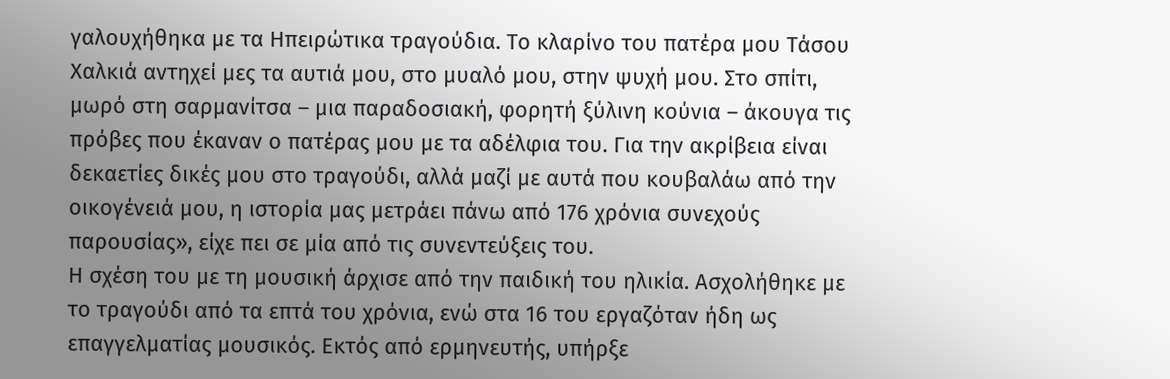γαλουχήθηκα με τα Ηπειρώτικα τραγούδια. Το κλαρίνο του πατέρα μου Τάσου Χαλκιά αντηχεί μες τα αυτιά μου, στο μυαλό μου, στην ψυχή μου. Στο σπίτι, μωρό στη σαρμανίτσα – μια παραδοσιακή, φορητή ξύλινη κούνια – άκουγα τις πρόβες που έκαναν ο πατέρας μου με τα αδέλφια του. Για την ακρίβεια είναι δεκαετίες δικές μου στο τραγούδι, αλλά μαζί με αυτά που κουβαλάω από την οικογένειά μου, η ιστορία μας μετράει πάνω από 176 χρόνια συνεχούς παρουσίας», είχε πει σε μία από τις συνεντεύξεις του.
Η σχέση του με τη μουσική άρχισε από την παιδική του ηλικία. Ασχολήθηκε με το τραγούδι από τα επτά του χρόνια, ενώ στα 16 του εργαζόταν ήδη ως επαγγελματίας μουσικός. Εκτός από ερμηνευτής, υπήρξε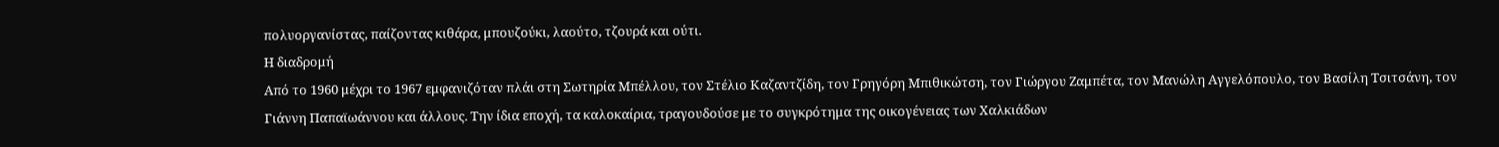πολυοργανίστας, παίζοντας κιθάρα, μπουζούκι, λαούτο, τζουρά και ούτι.
Η διαδρομή
Από το 1960 μέχρι το 1967 εμφανιζόταν πλάι στη Σωτηρία Μπέλλου, τον Στέλιο Καζαντζίδη, τον Γρηγόρη Μπιθικώτση, τον Γιώργου Ζαμπέτα, τον Μανώλη Αγγελόπουλο, τον Βασίλη Τσιτσάνη, τον Γιάννη Παπαϊωάννου και άλλους. Την ίδια εποχή, τα καλοκαίρια, τραγουδούσε με το συγκρότημα της οικογένειας των Χαλκιάδων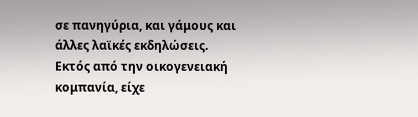σε πανηγύρια, και γάμους και άλλες λαϊκές εκδηλώσεις.
Εκτός από την οικογενειακή κομπανία, είχε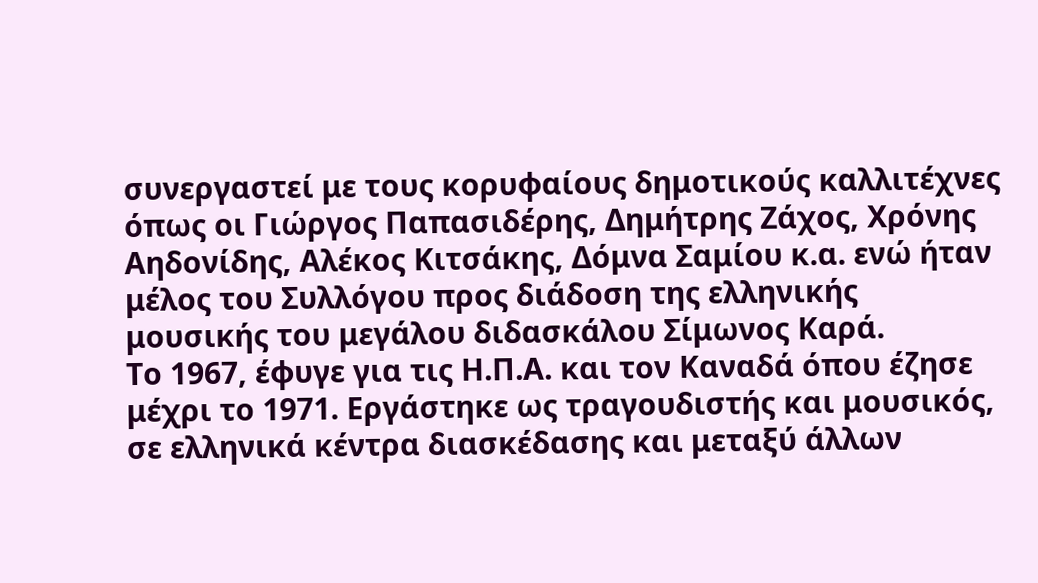συνεργαστεί με τους κορυφαίους δημοτικούς καλλιτέχνες όπως οι Γιώργος Παπασιδέρης, Δημήτρης Ζάχος, Χρόνης Αηδονίδης, Αλέκος Κιτσάκης, Δόμνα Σαμίου κ.α. ενώ ήταν μέλος του Συλλόγου προς διάδοση της ελληνικής μουσικής του μεγάλου διδασκάλου Σίμωνος Καρά.
Το 1967, έφυγε για τις Η.Π.Α. και τον Καναδά όπου έζησε μέχρι το 1971. Εργάστηκε ως τραγουδιστής και μουσικός, σε ελληνικά κέντρα διασκέδασης και μεταξύ άλλων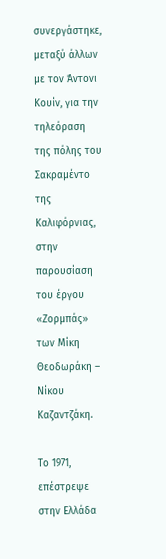συνεργάστηκε, μεταξύ άλλων με τον Άντονι Κουίν, για την τηλεόραση της πόλης του Σακραμέντο της Καλιφόρνιας, στην παρουσίαση του έργου «Ζορμπάς» των Μίκη Θεοδωράκη – Νίκου Καζαντζάκη.

Το 1971, επέστρεψε στην Ελλάδα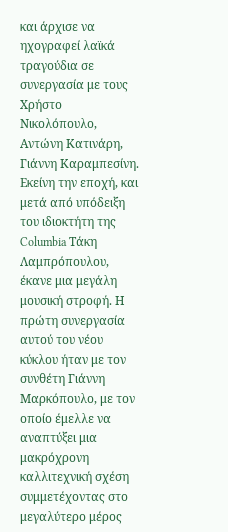και άρχισε να ηχογραφεί λαϊκά τραγούδια σε συνεργασία με τους Χρήστο Νικολόπουλο, Αντώνη Κατινάρη, Γιάννη Καραμπεσίνη.
Εκείνη την εποχή, και μετά από υπόδειξη του ιδιοκτήτη της Columbia Τάκη Λαμπρόπουλου, έκανε μια μεγάλη μουσική στροφή. Η πρώτη συνεργασία αυτού του νέου κύκλου ήταν με τον συνθέτη Γιάννη Μαρκόπουλο, με τον οποίο έμελλε να αναπτύξει μια μακρόχρονη καλλιτεχνική σχέση συμμετέχοντας στο μεγαλύτερο μέρος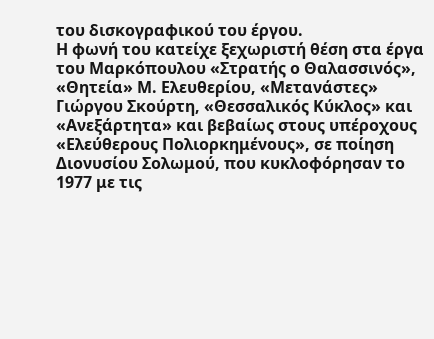του δισκογραφικού του έργου.
Η φωνή του κατείχε ξεχωριστή θέση στα έργα του Μαρκόπουλου «Στρατής ο Θαλασσινός», «Θητεία» Μ. Ελευθερίου, «Μετανάστες» Γιώργου Σκούρτη, «Θεσσαλικός Κύκλος» και «Ανεξάρτητα» και βεβαίως στους υπέροχους «Ελεύθερους Πολιορκημένους», σε ποίηση Διονυσίου Σολωμού, που κυκλοφόρησαν το 1977 με τις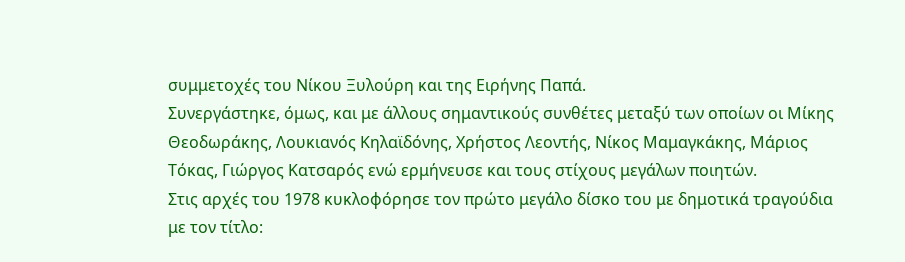συμμετοχές του Νίκου Ξυλούρη και της Ειρήνης Παπά.
Συνεργάστηκε, όμως, και με άλλους σημαντικούς συνθέτες μεταξύ των οποίων οι Μίκης Θεοδωράκης, Λουκιανός Κηλαϊδόνης, Χρήστος Λεοντής, Νίκος Μαμαγκάκης, Μάριος Τόκας, Γιώργος Κατσαρός ενώ ερμήνευσε και τους στίχους μεγάλων ποιητών.
Στις αρχές του 1978 κυκλοφόρησε τον πρώτο μεγάλο δίσκο του με δημοτικά τραγούδια με τον τίτλο: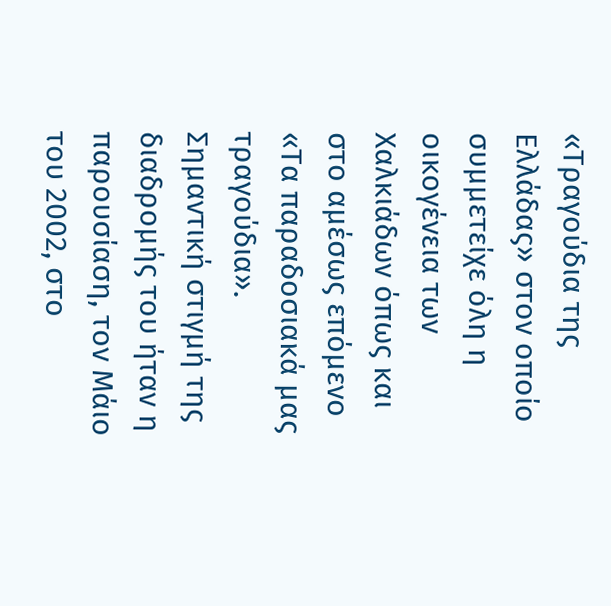«Τραγούδια της Ελλάδας» στον οποίο συμμετείχε όλη η οικογένεια των Χαλκιάδων όπως και στο αμέσως επόμενο «Τα παραδοσιακά μας τραγούδια».
Σημαντική στιγμή της διαδρομής του ήταν η παρουσίαση, τον Μάιο του 2002, στο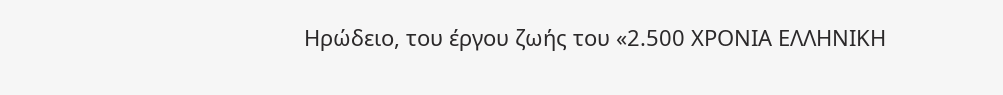Ηρώδειο, του έργου ζωής του «2.500 ΧΡΟΝΙΑ ΕΛΛΗΝΙΚΗ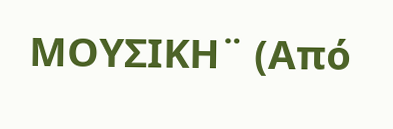ΜΟΥΣΙΚΗ¨ (Από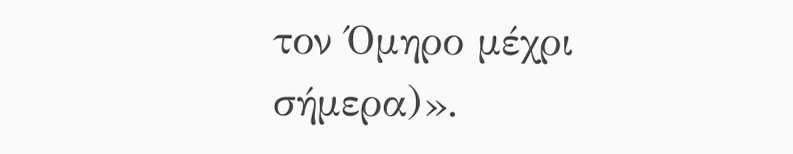τον Όμηρο μέχρι σήμερα)».